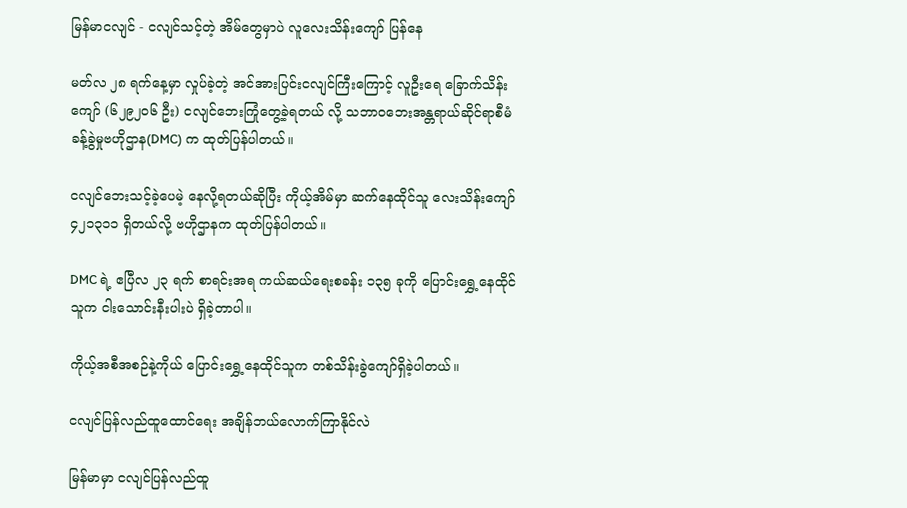မြန်မာငလျင် - ငလျင်သင့်တဲ့ အိမ်တွေမှာပဲ လူလေးသိန်းကျော် ပြန်နေ

မတ်လ ၂၈ ရက်နေ့မှာ လှုပ်ခဲ့တဲ့ အင်အားပြင်းငလျင်ကြီးကြောင့် လူဦးရေ ခြောက်သိန်းကျော် (၆၂၉၂၀၆ ဦး) ငလျင်ဘေးကြုံတွေ့ခဲ့ရတယ် လို့ သဘာဝဘေးအန္တရာယ်ဆိုင်ရာစီမံခန့်ခွဲမှုဗဟိုဌာန(DMC) က ထုတ်ပြန်ပါတယ်။

ငလျင်ဘေးသင့်ခဲ့ပေမဲ့ နေလို့ရတယ်ဆိုပြီး ကိုယ့်အိမ်မှာ ဆက်နေထိုင်သူ လေးသိန်းကျော် ၄၂၁၃၁၁ ရှိတယ်လို့ ဗဟိုဌာနက ထုတ်ပြန်ပါတယ်။

DMC ရဲ့ ဧပြီလ ၂၃ ရက် စာရင်းအရ ကယ်ဆယ်ရေးစခန်း ၁၃၅ ခုကို ပြောင်းရွှေ့နေထိုင်သူက ငါးသောင်းနီးပါးပဲ ရှိခဲ့တာပါ။

ကိုယ့်အစီအစဉ်နဲ့ကိုယ် ပြောင်းရွှေ့နေထိုင်သူက တစ်သိန်းခွဲကျော်ရှိခဲ့ပါတယ်။

ငလျင်ပြန်လည်ထူထောင်ရေး အချိန်ဘယ်လောက်ကြာနိုင်လဲ

မြန်မာမှာ ငလျင်ပြန်လည်ထူ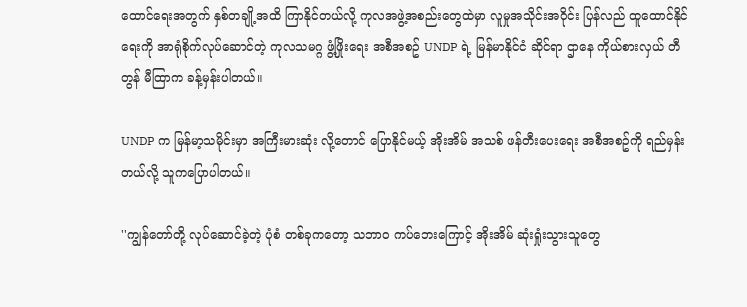ထောင်ရေးအတွက် နှစ်တချို့အထိ ကြာနိုင်တယ်လို့ ကုလအဖွဲ့အစည်းတွေထဲမှာ လူမှုအသိုင်းအဝိုင်း ပြန်လည် ထူထောင်နိုင်ရေးကို အာရုံစိုက်လုပ်‌ဆောင်တဲ့ ကုလသမဂ္ဂ ဖွံ့ဖြိုးရေး အစီအစဥ် UNDP ရဲ့ မြန်မာနိုင်ငံ ဆိုင်ရာ ဌာနေ ကိုယ်စားလှယ် တီတွန် မီထြာက ခန့်မှန်းပါတယ်။

UNDP က မြန်မာ့သမိုင်းမှာ အကြီးမားဆုံး လို့တောင် ပြောနိုင်မယ့် အိုးအိမ် အသစ် ဖန်တီးပေးရေး အစီအစဥ်ကို ရည်မှန်းတယ်လို့ သူကပြောပါတယ်။

''ကျွန်တော်တို့ လုပ်ဆောင်ခဲ့တဲ့ ပုံစံ တစ်ခုကတော့ သဘာဝ ကပ်ဘေးကြောင့် အိုးအိမ် ဆုံးရှုံးသွားသူတွေ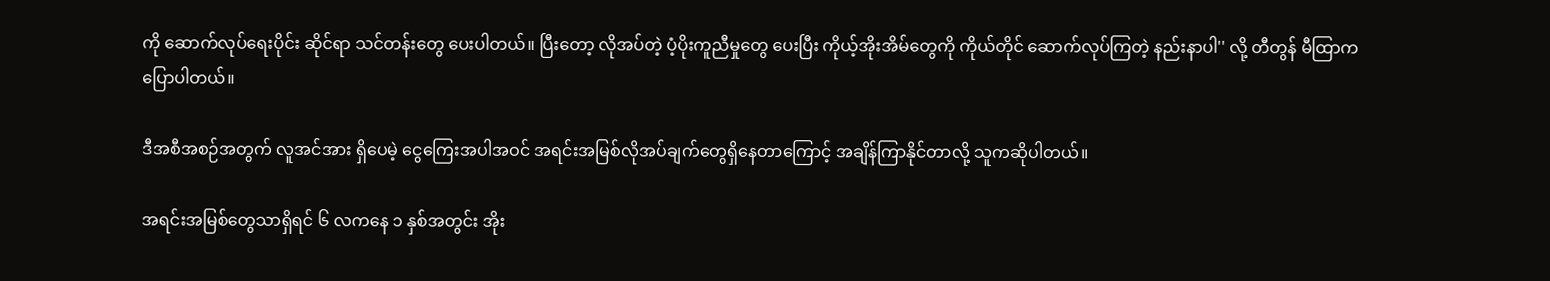ကို ဆောက်လုပ်ရေးပိုင်း ဆိုင်ရာ သင်တန်းတွေ ပေးပါတယ်။ ပြီးတော့ လိုအပ်တဲ့ ပံ့ပိုးကူညီမှုတွေ ပေးပြီး ကိုယ့်အိုးအိမ်တွေကို ကိုယ်တိုင် ဆောက်လုပ်ကြတဲ့ နည်းနာပါ'' လို့ တီတွန် မီထြာက ပြောပါတယ်။

ဒီအစီအစဉ်အတွက် လူအင်အား ရှိပေမဲ့ ငွေကြေးအပါအဝင် အရင်းအမြစ်လိုအပ်ချက်တွေရှိနေတာကြောင့် အချိန်ကြာနိုင်တာလို့ သူကဆိုပါတယ်။

အရင်းအမြစ်တွေသာရှိရင် ၆ လကနေ ၁ နှစ်အတွင်း အိုး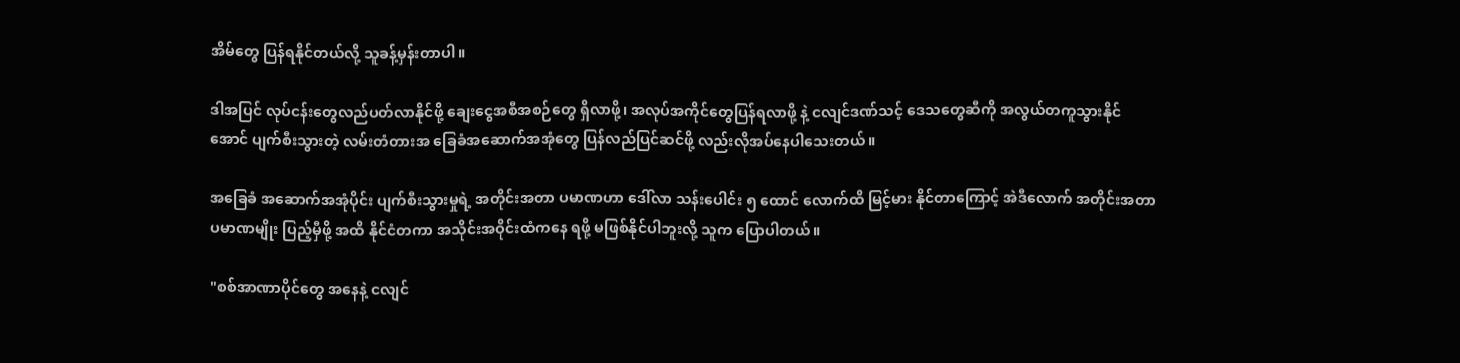အိမ်တွေ ပြန်ရနိုင်တယ်လို့ သူခန့်မှန်းတာပါ။

ဒါအပြင် လုပ်ငန်းတွေလည်ပတ်လာနိုင်ဖို့ ချေးငွေအစီအစဉ်တွေ ရှိလာဖို့၊ အလုပ်အကိုင်တွေပြန်ရလာဖို့ နဲ့ ငလျင်ဒဏ်သင့် ဒေသတွေဆီကို အလွယ်တကူသွားနိုင်အောင် ပျက်စီးသွားတဲ့ လမ်းတံတားအ ခြေခံအဆောက်အအုံတွေ ပြန်လည်ပြင်ဆင်ဖို့ လည်းလိုအပ်နေပါသေးတယ်။

အခြေခံ အဆောက်အအုံပိုင်း ပျက်စီးသွားမှုရဲ့ အတိုင်းအတာ ပမာဏဟာ ဒေါ်လာ သန်းပေါင်း ၅ ထောင် လောက်ထိ မြင့်မား နိုင်တာကြောင့် အဲဒီလောက် အတိုင်းအတာ ပမာဏမျိုး ပြည့်မှီဖို့ အထိ နိုင်ငံတကာ အသိုင်းအဝိုင်းထံကနေ ရဖို့ မဖြစ်နိုင်ပါဘူးလို့ သူက ပြောပါတယ်။

"စစ်အာဏာပိုင်တွေ အနေနဲ့ ငလျင်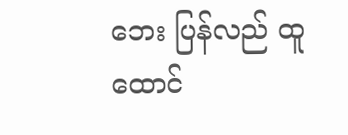ဘေး ပြန်လည် ထူထောင်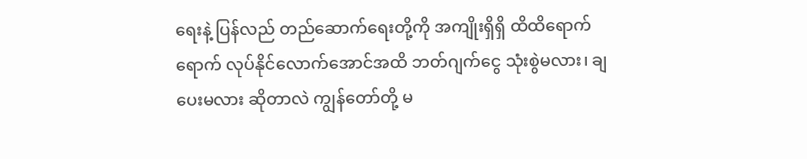ရေးနဲ့ ပြန်လည် တည်ဆောက်ရေးတို့ကို အကျိုးရှိရှိ ထိထိရောက်ရောက် လုပ်နိုင်လောက်အောင်အထိ ဘတ်ဂျက်ငွေ သုံးစွဲမလား၊ ချပေးမလား ဆိုတာလဲ ကျွန်တော်တို့ မ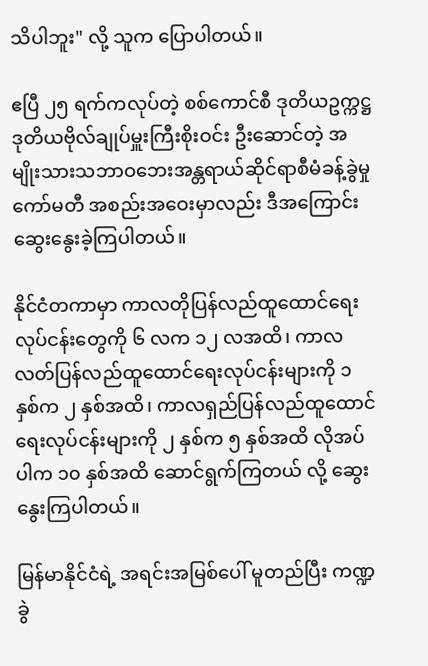သိပါဘူး" လို့ သူက ပြောပါတယ်။

ဧပြီ ၂၅ ရက်ကလုပ်တဲ့ စစ်ကောင်စီ ဒုတိယဥက္ကဋ္ဌ ဒုတိယဗိုလ်ချုပ်မှူးကြီးစိုးဝင်း ဦးဆောင်တဲ့ အမျိုးသားသဘာဝဘေးအန္တရာယ်ဆိုင်ရာစီမံခန့်ခွဲမှုကော်မတီ အစည်းအဝေးမှာလည်း ဒီအကြောင်းဆွေးနွေးခဲ့ကြပါတယ်။

နိုင်ငံတကာမှာ ကာလတိုပြန်လည်ထူထောင်ရေးလုပ်ငန်းတွေကို ၆ လက ၁၂ လအထိ၊ ကာလလတ်ပြန်လည်ထူထောင်ရေးလုပ်ငန်းများကို ၁ နှစ်က ၂ နှစ်အထိ၊ ကာလရှည်ပြန်လည်ထူထောင်ရေးလုပ်ငန်းများကို ၂ နှစ်က ၅ နှစ်အထိ လိုအပ်ပါက ၁၀ နှစ်အထိ ဆောင်ရွက်ကြတယ် လို့ ဆွေးနွေးကြပါတယ်။

မြန်မာနိုင်ငံရဲ့ အရင်းအမြစ်ပေါ် မူတည်ပြီး ကဏ္ဍခွဲ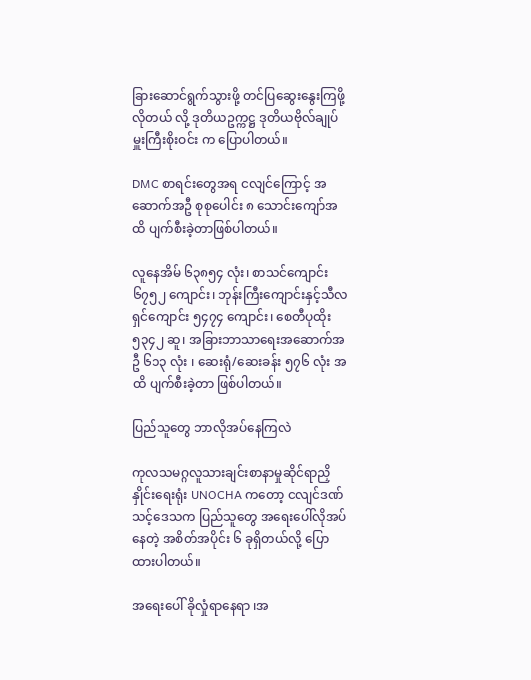ခြားဆောင်ရွက်သွားဖို့ တင်ပြဆွေးနွေးကြဖို့ လိုတယ် လို့ ဒုတိယဥက္ကဋ္ဌ ဒုတိယဗိုလ်ချုပ်မှူးကြီးစိုးဝင်း က ပြောပါတယ်။

DMC စာရင်းတွေအရ ငလျင်ကြောင့် အဆောက်အဦ စုစုပေါင်း ၈ သောင်းကျော်အထိ ပျက်စီးခဲ့တာဖြစ်ပါတယ်။

လူနေအိမ် ၆၃၈၅၄ လုံး၊ စာသင်ကျောင်း ၆၇၅၂ ကျောင်း၊ ဘုန်းကြီးကျောင်းနှင့်သီလရှင်ကျောင်း ၅၄၇၄ ကျောင်း၊ စေတီပုထိုး ၅၃၄၂ ဆူ၊ အခြားဘာသာရေးအဆောက်အဦ ၆၁၃ လုံး ၊ ဆေးရုံ/ဆေးခန်း ၅၇၆ လုံး အထိ ပျက်စီးခဲ့တာ ဖြစ်ပါတယ်။

ပြည်သူတွေ ဘာလိုအပ်နေကြလဲ

ကုလသမဂ္ဂလူသားချင်းစာနာမှုဆိုင်ရာညှိနှိုင်း‌ရေးရုံး UNOCHA ကတော့ ငလျင်ဒဏ်သင့်ဒေသက ပြည်သူတွေ အရေးပေါ်လိုအပ်နေတဲ့ အစိတ်အပိုင်း ၆ ခုရှိတယ်လို့ ပြောထားပါတယ်။

အရေးပေါ် ခိုလှုံရာနေရာ ၊အ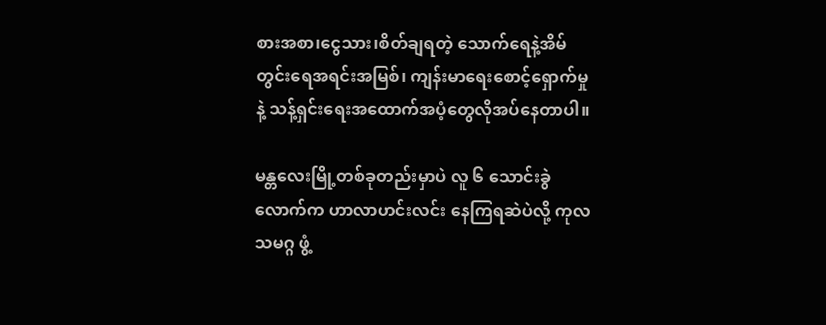စားအစာ၊ငွေသား၊စိတ်ချရတဲ့ သောက်ရေနဲ့အိမ်တွင်းရေအရင်းအမြစ်၊ ကျန်းမာရေးစောင့်ရှောက်မှု နဲ့ သန့်ရှင်းရေးအထောက်အပံ့တွေလိုအပ်နေတာပါ။

မန္တလေးမြို့တစ်ခုတည်းမှာပဲ လူ ၆ သောင်းခွဲလောက်က ဟာလာဟင်းလင်း နေကြရဆဲပဲလို့ ကုလသမဂ္ဂ ဖွံ့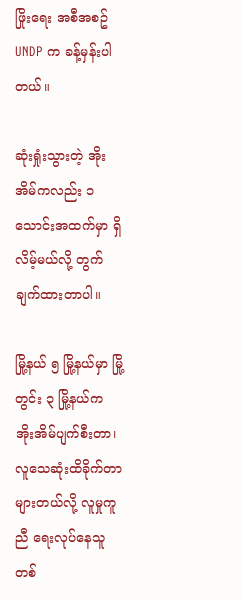ဖြိုးရေး အစီအစဥ် UNDP က ခန့်မှန်းပါတယ်။

ဆုံးရှုံးသွားတဲ့ အိုးအိမ်ကလည်း ၁ သောင်းအထက်မှာ ရှိလိမ့်မယ်လို့ တွက်ချက်ထားတာပါ။

မြို့နယ် ၅ မြို့နယ်မှာ မြို့တွင်း ၃ မြို့နယ်က အိုးအိမ်ပျက်စီးတာ၊လူသေဆုံးထိခိုက်တာ များတယ်လို့ လူမှုကူညီ ရေးလုပ်နေသူတစ်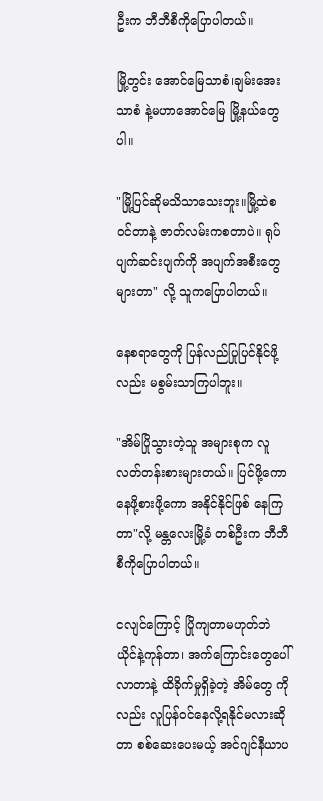ဦးက ဘီဘီစီကိုပြောပါတယ်။

မြို့တွင်း အောင်မြေသာစံ၊ချမ်းအေးသာစံ နဲ့မဟာအောင်မြေ မြို့နယ်တွေပါ။

"မြို့ပြင်ဆိုမသိသာသေးဘူး။မြို့ထဲစဝင်တာနဲ့ ဇာတ်လမ်းကစတာပဲ။ ရုပ်ပျက်ဆင်းပျက်ကို အပျက်အစီးတွေ များတာ" လို့ သူကပြောပါတယ်။

နေစရာတွေကို ပြန်လည်ပြုပြင်နိုင်ဖို့လည်း မစွမ်းသာကြပါဘူး။

"အိမ်ပြိုသွားတဲ့သူ အများစုက လူလတ်တန်းစားများတယ်။ ပြင်ဖို့ကော နေဖို့စားဖို့ကော အနိုင်နိုင်ဖြစ် နေကြတာ"လို့ မန္တ‌လေးမြို့ခံ တစ်ဦးက ဘီဘီစီကိုပြောပါတယ်။

ငလျင်ကြောင့် ပြိုကျတာမဟုတ်ဘဲ ယိုင်နဲ့ကုန်တာ၊ အက်ကြောင်းတွေပေါ်လာတာနဲ့ ထိခိုက်မှုရှိခဲ့တဲ့ အိမ်တွေ ကိုလည်း လူပြန်ဝင်နေလို့ရနိုင်မလားဆိုတာ စစ်ဆေးပေးမယ့် အင်ဂျင်နီယာပ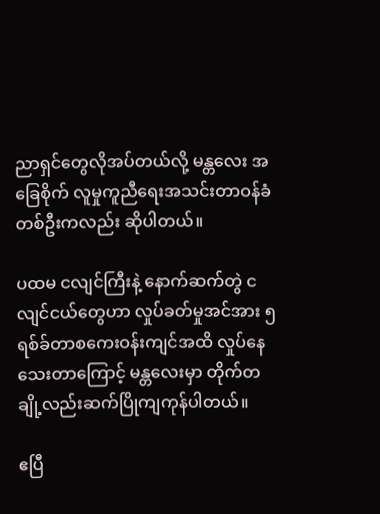ညာရှင်တွေလိုအပ်တယ်လို့ မန္တလေး အခြေစိုက် လူမှုကူညီရေးအသင်းတာဝန်ခံတစ်ဦးကလည်း ဆိုပါတယ်။

ပထမ ငလျင်ကြီးနဲ့ နောက်ဆက်တွဲ ငလျင်ငယ်တွေဟာ လှုပ်ခတ်မှုအင်အား ၅ ရစ်ခ်တာစကေးဝန်းကျင်အထိ လှုပ်နေသေးတာကြောင့် မန္တလေးမှာ တိုက်တချို့လည်းဆက်ပြိုကျကုန်ပါတယ်။

ဧပြီ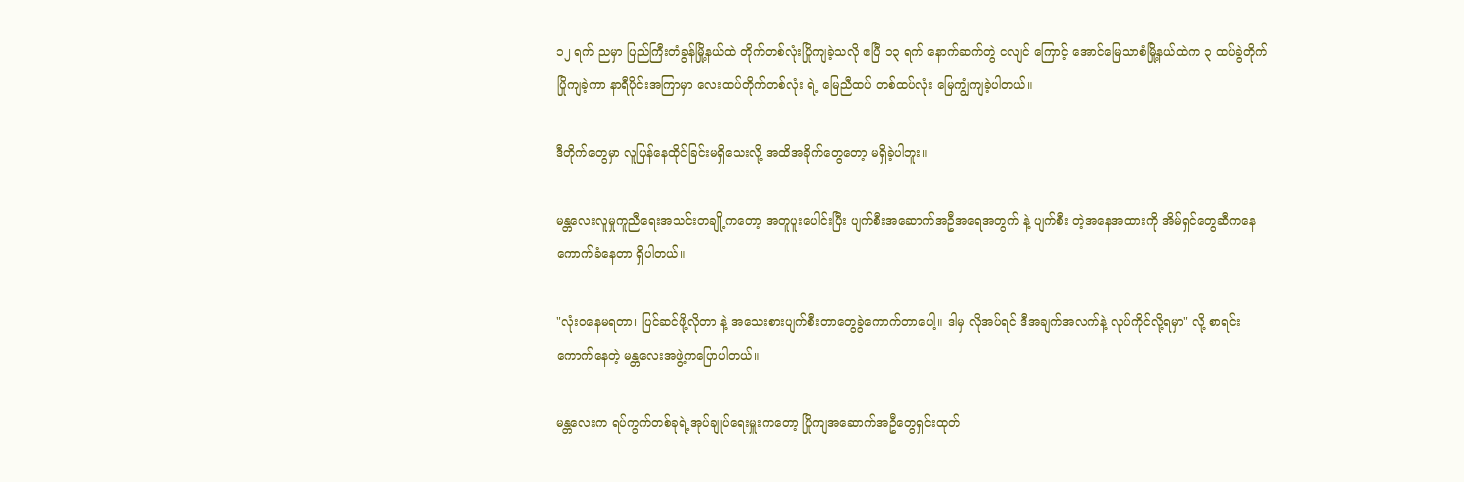၁၂ ရက် ညမှာ ပြည်ကြီးတံခွန်မြို့နယ်ထဲ တိုက်တစ်လုံးပြိုကျခဲ့သလို ဧပြီ ၁၃ ရက် နောက်ဆက်တွဲ ငလျင် ကြောင့် အောင်မြေသာစံမြို့နယ်ထဲက ၃ ထပ်ခွဲတိုက် ပြိုကျခဲ့ကာ နာရီပိုင်းအကြာမှာ လေးထပ်တိုက်တစ်လုံး ရဲ့ မြေညီထပ် တစ်ထပ်လုံး မြေကျွံကျခဲ့ပါတယ်။

ဒီတိုက်တွေမှာ လူပြန်နေထိုင်ခြင်းမရှိသေးလို့ အထိအခိုက်တွေတော့ မရှိခဲ့ပါဘူး။

မန္တလေးလူမှုကူညီရေးအသင်းတချို့ကတော့ အတူပူးပေါင်းပြီး ပျက်စီးအဆောက်အဦအရေအတွက် နဲ့ ပျက်စီး တဲ့အနေအထားကို အိမ်ရှင်တွေဆီကနေ ကောက်ခံနေတာ ရှိပါတယ်။

"လုံးဝနေမရတာ၊ ပြင်ဆင်ဖို့လိုတာ နဲ့ အသေးစားပျက်စီးတာတွေခွဲကောက်တာပေါ့။ ဒါမှ လိုအပ်ရင် ဒီအချက်အလက်နဲ့ လုပ်ကိုင်လို့ရမှာ" လို့ စာရင်းကောက်နေတဲ့ မန္တလေးအဖွဲ့ကပြောပါတယ်။

မန္တလေးက ရပ်ကွက်တစ်ခုရဲ့အုပ်ချုပ်ရေးမှူးကတော့ ပြိုကျအဆောက်အဦတွေရှင်းထုတ်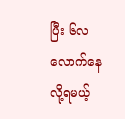ပြီး ၆လလောက်နေလို့ရမယ့်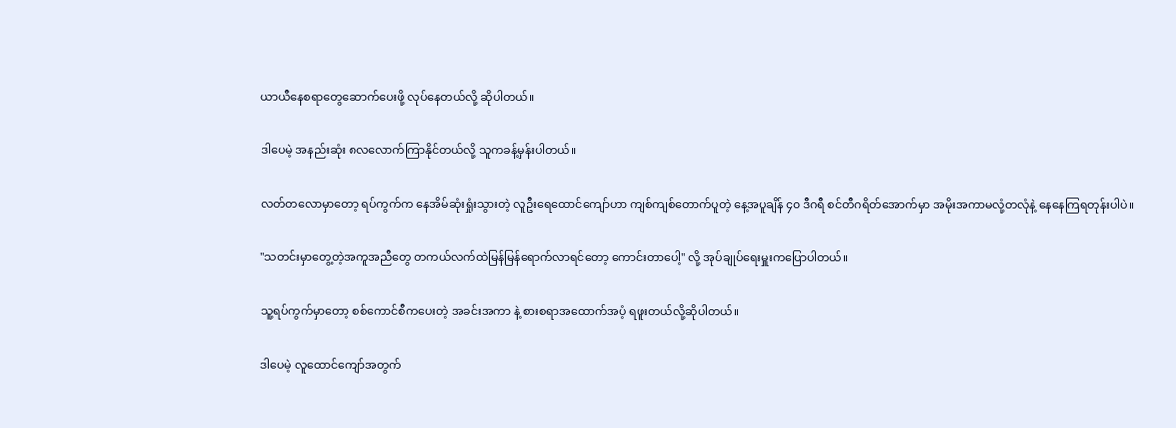ယာယီနေစရာတွေဆောက်ပေးဖို့ လုပ်နေတယ်လို့ ဆိုပါတယ်။

ဒါပေမဲ့ အနည်းဆုံး ၈လလောက်ကြာနိုင်တယ်လို့ သူကခန့်မှန်းပါတယ်။

လတ်တလောမှာတော့ ရပ်ကွက်က နေအိမ်ဆုံးရှုံးသွားတဲ့ လူဦးရေထောင်ကျော်ဟာ ကျစ်ကျစ်တောက်ပူတဲ့ နေ့အပူချိန် ၄၀ ဒီဂရီ စင်တီဂရိတ်အောက်မှာ အမိုးအကာမလုံ့တလုံနဲ့ နေနေကြရတုန်းပါပဲ။

"သတင်းမှာတွေ့တဲ့အကူအညီတွေ တကယ်လက်ထဲမြန်မြန်ရောက်လာရင်တော့ ကောင်းတာပေါ့" လို့ အုပ်ချုပ်ရေးမှူးကပြောပါတယ်။

သူ့ရပ်ကွက်မှာတော့ စစ်ကောင်စီကပေးတဲ့ အခင်းအကာ နဲ့ စားစရာအထောက်အပံ့ ရဖူးတယ်လို့ဆိုပါတယ်။

ဒါပေမဲ့ လူထောင်ကျော်အတွက်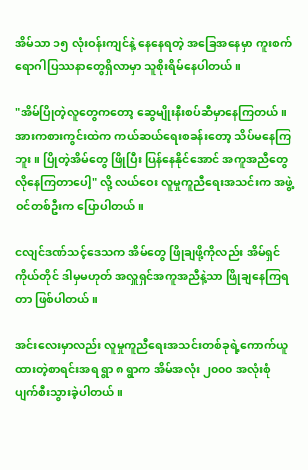အိမ်သာ ၁၅ လုံးဝန်းကျင်နဲ့ နေနေရတဲ့ အခြေအနေမှာ ကူးစက်ရောဂါပြဿနာတွေရှိလာမှာ သူစိုးရိမ်နေပါတယ်။

"အိမ်ပြိုတဲ့လူတွေကတော့ ဆွေမျိုးနီးစပ်ဆီမှာနေကြတယ်။ အားကစားကွင်းထဲက ကယ်ဆယ်ရေးစခန်းတော့ သိပ်မနေကြဘူး။ ပြိုတဲ့အိမ်တွေ ဖြိုပြီး ပြန်နေနိုင်အောင် အကူအညီတွေလိုနေကြတာပေါ့" လို့ လယ်ဝေး လူမှုကူညီရေးအသင်းက အဖွဲ့ဝင်တစ်ဦးက ပြောပါတယ်။

ငလျင်ဒဏ်သင့်ဒေသက အိမ်တွေ ဖြိုချဖို့ကိုလည်း အိမ်ရှင်ကိုယ်တိုင် ဒါမှမဟုတ် အလှူရှင်အကူအညီနဲ့သာ ဖြိုချနေကြရတာ ဖြစ်ပါတယ်။

အင်း‌လေးမှာလည်း လူမှုကူညီရေးအသင်းတစ်ခုရဲ့ကောက်ယူထားတဲ့စာရင်းအရ ရွာ ၈ ရွာက အိမ်အလုံး ၂၀၀၀ အလုံးစုံပျက်စီးသွားခဲ့ပါတယ်။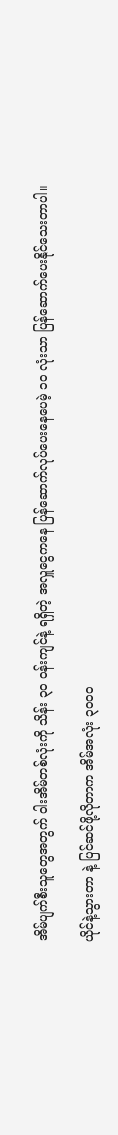အိမ်ပျက်စီးသူတွေအတွက် ဝါးအိမ်တစ်လုံးကို သိန်း ၃၀ ဝန်းကျင်နဲ့ ရရှိတဲ့ အလှူငွေကနေ ပြန်ဆောက်လုပ်ပေးနေပေမဲ့ ၁၀ လုံးသာ ပြန်ဆောက်ပေးနိုင်သေးတာပါ။

ယိုင်နဲ့သွားတာ နဲ့ ပြင်ဆင်ဖို့လိုတာက အိမ်အလုံး ၃၀၀၀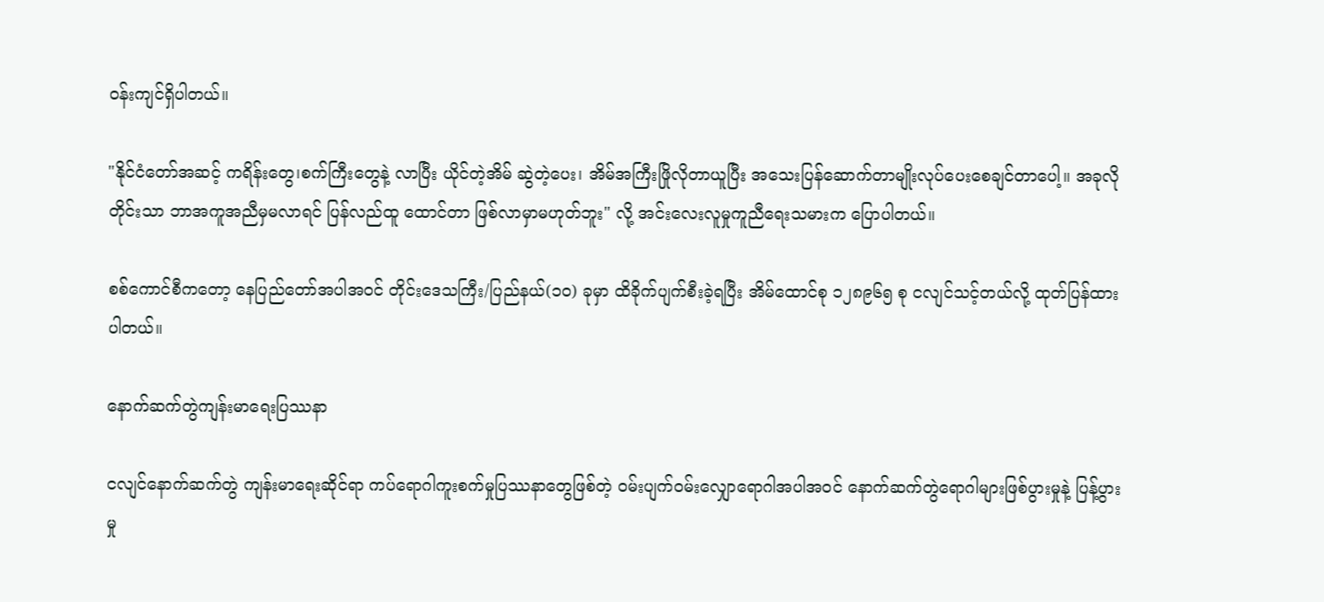ဝန်းကျင်ရှိပါတယ်။

"နိုင်ငံတော်အဆင့် ကရိန်းတွေ၊စက်ကြီးတွေနဲ့ လာပြီး ယိုင်တဲ့အိမ် ဆွဲတဲ့ပေး၊ အိမ်အကြီးဖြိုလိုတာယူပြီး အသေးပြန်ဆောက်တာမျိုးလုပ်ပေးစေချင်တာပေါ့။ အခုလိုတိုင်းသာ ဘာအကူအညီမှမလာရင် ပြန်လည်ထူ ထောင်တာ ဖြစ်လာမှာမဟုတ်ဘူး" လို့ အင်းလေးလူမှုကူညီ‌ရေးသမားက ပြောပါတယ်။

စစ်ကောင်စီကတော့ နေပြည်တော်အပါအဝင် တိုင်းဒေသကြီး/ပြည်နယ်(၁၀) ခုမှာ ထိခိုက်ပျက်စီးခဲ့ရပြီး အိမ်ထောင်စု ၁၂၈၉၆၅ စု ငလျင်သင့်တယ်လို့ ထုတ်ပြန်ထားပါတယ်။

နောက်ဆက်တွဲကျန်းမာရေးပြဿနာ

ငလျင်နောက်ဆက်တွဲ ကျန်းမာရေးဆိုင်ရာ ကပ်ရောဂါကူးစက်မှုပြဿနာတွေဖြစ်တဲ့ ဝမ်းပျက်ဝမ်းလျှောရောဂါအပါအဝင် နောက်ဆက်တွဲရောဂါများဖြစ်ပွားမှုနဲ့ ပြန့်ပွားမှု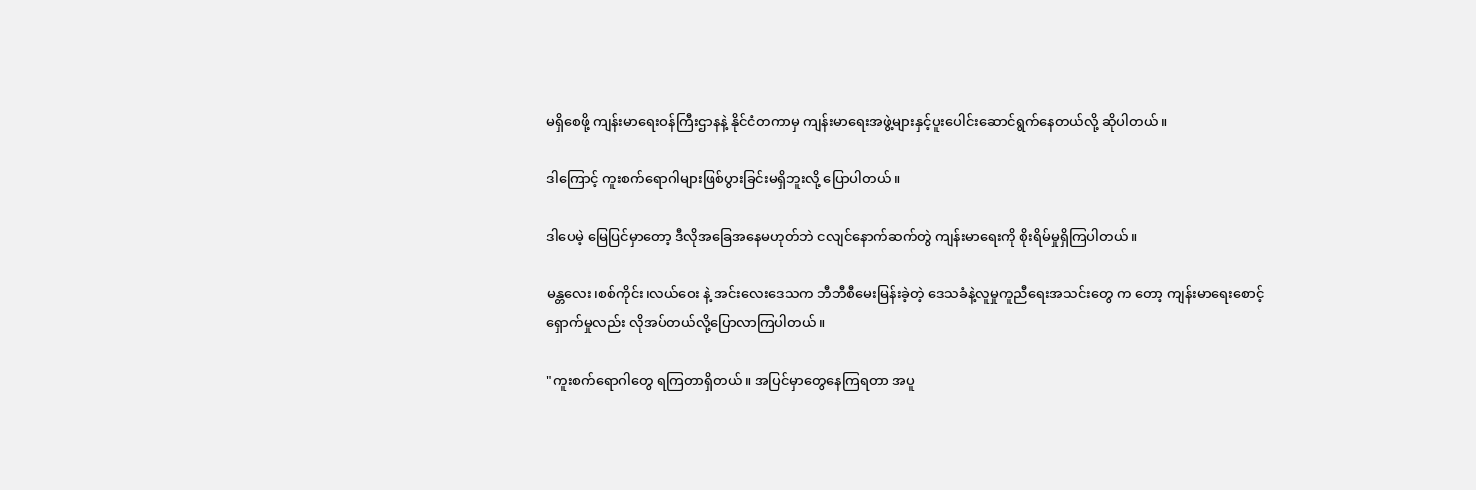မရှိစေဖို့ ကျန်းမာရေးဝန်ကြီးဌာနနဲ့ နိုင်ငံတကာမှ ကျန်းမာရေးအဖွဲ့များနှင့်ပူးပေါင်းဆောင်ရွက်နေတယ်လို့ ဆိုပါတယ်။

ဒါကြောင့် ကူးစက်ရောဂါများဖြစ်ပွားခြင်းမရှိဘူးလို့ ပြောပါတယ်။

ဒါပေမဲ့ မြေပြင်မှာတော့ ဒီလိုအခြေအနေမဟုတ်ဘဲ ငလျင်နောက်ဆက်တွဲ ကျန်းမာရေးကို စိုးရိမ်မှုရှိကြပါတယ်။

မန္တလေး၊စစ်ကိုင်း၊လယ်ဝေး နဲ့ အင်းလေးဒေသက ဘီဘီစီမေးမြန်းခဲ့တဲ့ ဒေသခံနဲ့လူမှုကူညီရေးအသင်းတွေ က တော့ ကျန်းမာရေးစောင့်ရှောက်မှုလည်း လိုအပ်တယ်လို့ပြောလာကြပါတယ်။

"ကူးစက်ရောဂါတွေ ရကြတာရှိတယ်။ အပြင်မှာတွေနေကြရတာ အပူ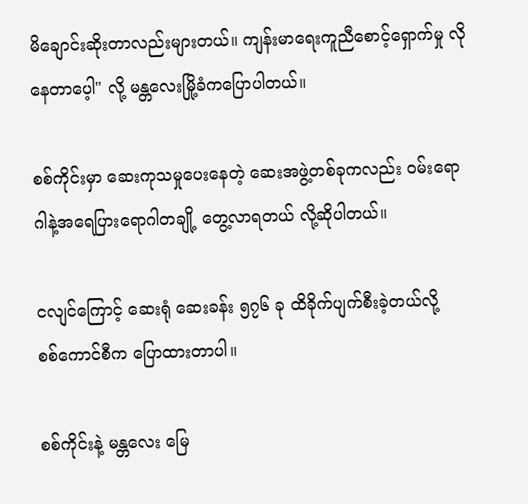မိချောင်းဆိုးတာလည်းများတယ်။ ကျန်းမာရေးကူညီစောင့်ရှောက်မှု လိုနေတာပေ့ါ" လို့ မန္တ‌လေးမြို့ခံကပြောပါတယ်။

စစ်ကိုင်းမှာ ဆေးကုသမှုပေးနေတဲ့ ဆေးအဖွဲ့တစ်ခုကလည်း ဝမ်းရောဂါနဲ့အရေပြားရောဂါတချို့ တွေ့လာရတယ် လို့ဆိုပါတယ်။

ငလျင်ကြောင့် ဆေးရုံ ဆေးခန်း ၅၇၆ ခု ထိခိုက်ပျက်စီးခဲ့တယ်လို့ စစ်‌ကောင်စီက ပြောထားတာပါ။

စစ်ကိုင်းနဲ့ မန္တလေး မြေ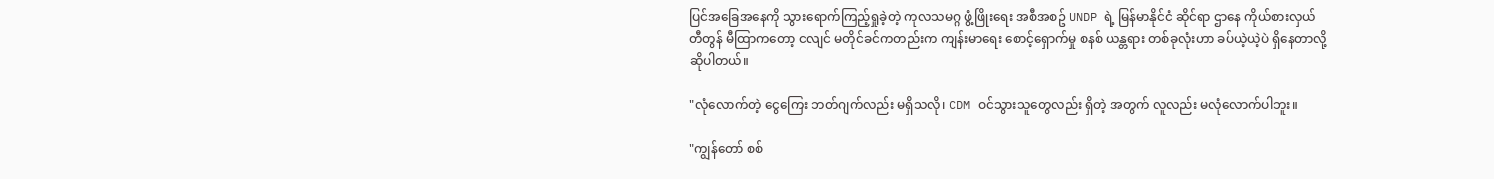ပြင်အခြေအနေကို သွားရောက်ကြည့်ရှုခဲ့တဲ့ ကုလသမဂ္ဂ ဖွံ့ဖြိုးရေး အစီအစဥ် UNDP ရဲ့ မြန်မာနိုင်ငံ ဆိုင်ရာ ဌာနေ ကိုယ်စားလှယ် တီတွန် မီထြာကတော့ ငလျင် မတိုင်ခင်ကတည်းက ကျန်းမာရေး စောင့်ရှောက်မှု စနစ် ယန္တရား တစ်ခုလုံးဟာ ခပ်ယဲ့ယဲ့ပဲ ရှိနေတာလို့ ဆိုပါတယ်။

"လုံလောက်တဲ့ ငွေကြေး ဘတ်ဂျက်လည်း မရှိသလို၊ CDM ဝင်သွားသူတွေလည်း ရှိတဲ့ အတွက် လူလည်း မလုံလောက်ပါဘူး။

"ကျွန်တော် စစ်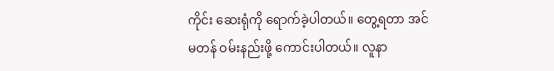ကိုင်း ဆေးရုံကို ရောက်ခဲ့ပါတယ်။ တွေ့ရတာ အင်မတန် ဝမ်းနည်းဖို့ ကောင်းပါတယ်။ လူနာ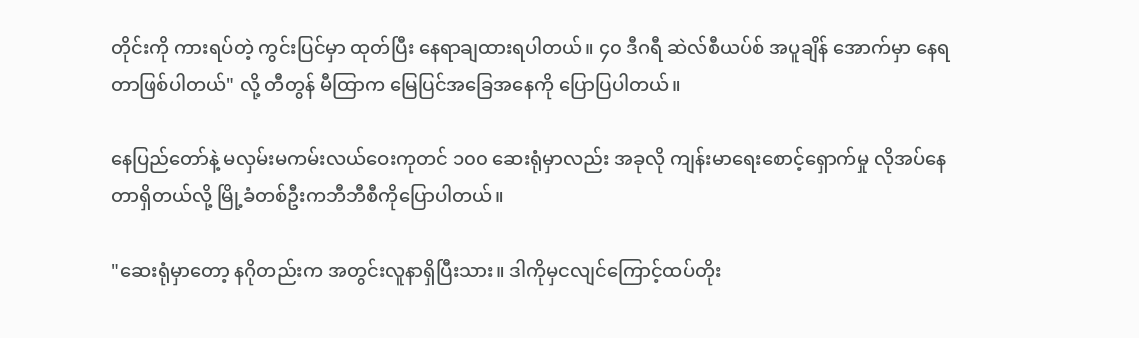တိုင်းကို ကားရပ်တဲ့ ကွင်းပြင်မှာ ထုတ်ပြီး နေရာချထားရပါတယ်။ ၄၀ ဒီဂရီ ဆဲလ်စီယပ်စ် အပူချိန် အောက်မှာ နေရတာဖြစ်ပါတယ်" လို့ တီတွန် မီထြာက မြေပြင်အခြေအနေကို ပြောပြပါတယ်။

နေပြည်တော်နဲ့ မလှမ်းမကမ်းလယ်ဝေးကုတင် ၁၀၀ ဆေးရုံမှာလည်း အခုလို ကျန်းမာရေးစောင့်ရှောက်မှု လိုအပ်နေတာရှိတယ်လို့ မြို့ခံတစ်ဦးကဘီဘီစီကိုပြောပါတယ်။

"ဆေးရုံမှာတော့ နဂိုတည်းက အတွင်းလူနာရှိပြီးသား။ ဒါကိုမှငလျင်ကြောင့်ထပ်တိုး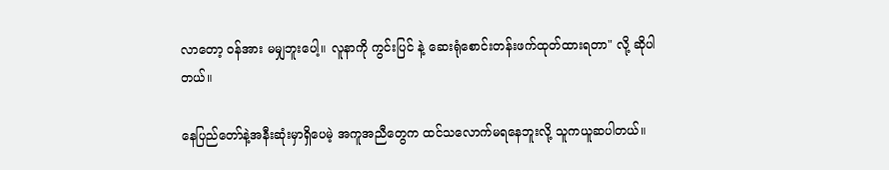လာတော့ ဝန်အား မမျှဘူးပေါ့။ လူနာကို ကွင်းပြင် နဲ့ ဆေးရုံစောင်းတန်းဖက်ထုတ်ထားရတာ" လို့ ဆိုပါတယ်။

နေပြည်တော်နဲ့အနီးဆုံးမှာရှိပေမဲ့ အကူအညီတွေက ထင်သလောက်မရနေဘူးလို့ သူကယူဆပါတယ်။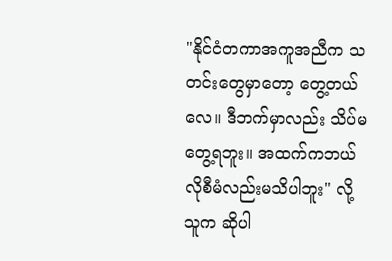"နိုင်ငံတကာအကူအညီက သတင်းတွေမှာတော့ တွေ့တယ်လေ။ ဒီဘက်မှာလည်း သိပ်မတွေ့ရဘူး။ အထက်ကဘယ်လိုစီမံလည်းမသိပါဘူး" လို့ သူက ဆိုပါ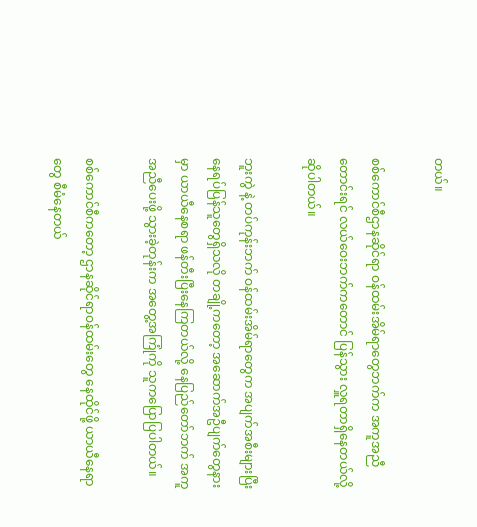တယ်။

စစ်ကောင်စီဌာနဆိုင်ရာ ဝန်ထမ်းအိမ်ရာတွေဘက်က အကူအညီတောင်းရင် လယ်ဝေးဘက်ကတောင် ပြန်သွား လှူရတာရှိနေတယ်လို့ ဆိုပါတယ်။

ဘူးကွဲ နဲ့ တပ်ကုန်းဘက် ဝန်ထမ်းအိမ်ရာတွေက အပျက်အစီးများပြီး နေရပ်ပြန်သူတွေရှိသလို တချို့ကတော့ အဆောက်အဦပျက်တွေနားမှာ ယာယီနေစရာ ဖန်တီးပြီးနေကြတယ်လို့ နေပြည်တော်ဘက် အကူအညီပေးဖို့ သွားခဲ့တုန်းက အတွေ့အကြုံကို သူကပြောပြပါတယ်။

စစ်ကောင်စီကတော့ ဌာနဆိုင်ရာဝန်ထမ်းတွေ နေထိုင်ဖို့ ယာယီနေရာတွေ စီမံနေတယ်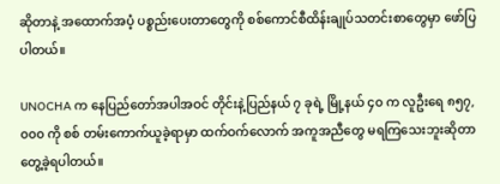ဆိုတာနဲ့ အထောက်အပံ့ ပစ္စည်းပေးတာတွေကို စစ်ကောင်စီထိန်းချုပ်သတင်းစာတွေမှာ ဖော်ပြပါတယ်။

UNOCHA က နေပြည်တော်အပါအဝင် တိုင်းနဲ့ပြည်နယ် ၇ ခုရဲ့ မြို့နယ် ၄၀ က လူဦးရေ ၈၅၇,၀၀၀ ကို စစ် တမ်းကောက်ယူခဲ့ရာမှာ ထက်ဝက်လောက် အကူအညီတွေ မရကြသေးဘူးဆိုတာ တွေ့ခဲ့ရပါတယ်။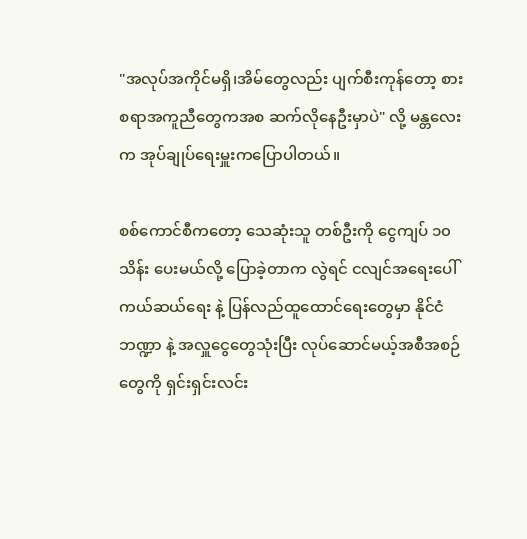"အလုပ်အကိုင်မရှိ၊အိမ်တွေလည်း ပျက်စီးကုန်တော့ စားစရာအကူညီတွေကအစ ဆက်လိုနေဦးမှာပဲ" လို့ မန္တလေးက အုပ်ချုပ်ရေးမှူးကပြောပါတယ်။

စစ်ကောင်စီကတော့ သေဆုံးသူ တစ်ဦးကို ငွေကျပ် ၁၀ သိန်း ပေးမယ်လို့ ပြောခဲ့တာက လွဲရင် ငလျင်အရေးပေါ် ကယ်ဆယ်ရေး နဲ့ ပြန်လည်ထူထောင်ရေးတွေမှာ နိုင်ငံဘဏ္ဍာ နဲ့ အလှူငွေတွေသုံးပြီး လုပ်ဆောင်မယ့်အစီအစဉ် တွေကို ရှင်းရှင်းလင်း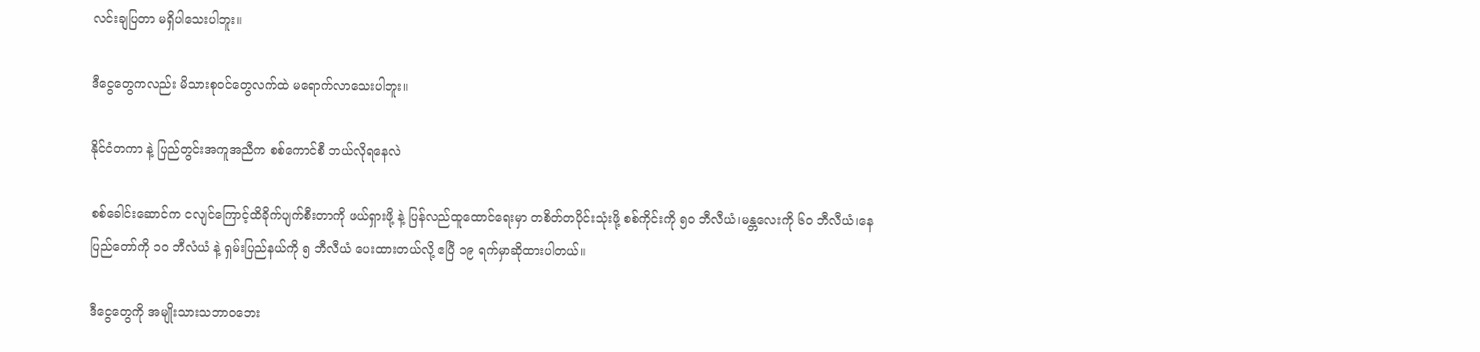လင်းချပြတာ မရှိပါသေးပါဘူး။

ဒီငွေတွေကလည်း မိသားစုဝင်တွေလက်ထဲ မရောက်လာသေးပါဘူး။

နိုင်ငံတကာ နဲ့ ပြည်တွင်းအကူအညီက စစ်ကောင်စီ ဘယ်လိုရနေလဲ

စစ်ခေါင်းဆောင်က ငလျင်ကြောင့်ထိခိုက်ပျက်စီးတာကို ဖယ်ရှားဖို့ နဲ့ ပြန်လည်ထူထောင်ရေးမှာ တစိတ်တပိုင်းသုံးဖို့ စစ်ကိုင်းကို ၅၀ ဘီလီယံ၊မန္တလေးကို ၆၀ ဘီလီယံ၊နေပြည်တော်ကို ၁၀ ဘီလံယံ နဲ့ ရှမ်းပြည်နယ်ကို ၅ ဘီလီယံ ပေးထားတယ်လို့ ဧပြီ ၁၉ ရက်မှာဆိုထားပါတယ်။

ဒီငွေတွေကို အမျိုးသားသဘာဝဘေး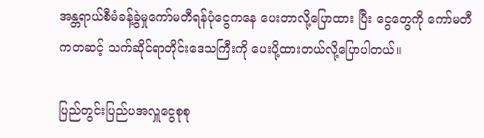အန္တရာယ်စီမံခန့်ခွဲမှုကော်မတီရန်ပုံငွေကနေ ပေးတာလို့ပြောထား ပြီး ငွေတွေကို ကော်မတီကတဆင့် သက်ဆိုင်ရာတိုင်းဒေသကြီးကို ပေးပို့ထားတယ်လို့ပြောပါတယ်။

ပြည်တွင်းပြည်ပအလှူငွေစုစု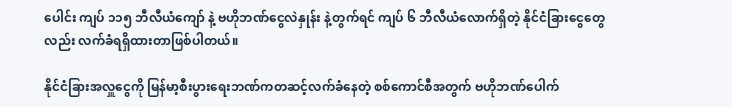ပေါင်း ကျပ် ၁၁၅ ဘီလီယံကျော် နဲ့ ဗဟိုဘဏ်ငွေလဲနှုန်း နဲ့တွက်ရင် ကျပ် ၆ ဘီလီယံလောက်ရှိတဲ့ နိုင်ငံခြားငွေတွေလည်း လက်ခံရရှိထားတာဖြစ်ပါတယ်။

နိုင်ငံခြားအလှူငွေကို မြန်မာ့စီးပွားရေးဘဏ်ကတဆင့်လက်ခံနေတဲ့ စစ်ကောင်စီအတွက် ဗဟိုဘဏ်ပေါက်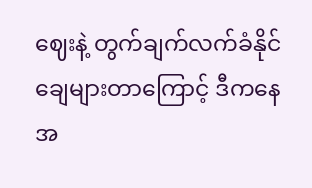ဈေးနဲ့ တွက်ချက်လက်ခံနိုင်ချေများတာကြောင့် ဒီကနေအ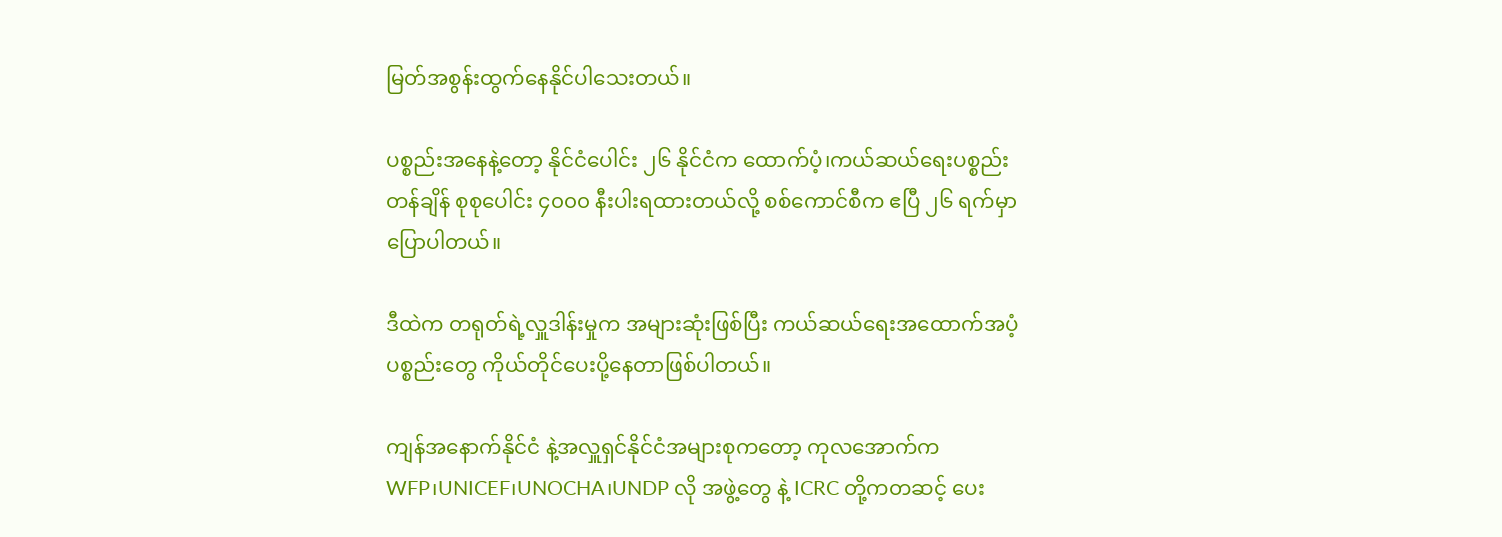မြတ်အစွန်းထွက်နေနိုင်ပါသေးတယ်။

ပစ္စည်းအနေနဲ့တော့ နိုင်ငံပေါင်း ၂၆ နိုင်ငံက ထောက်ပံ့၊ကယ်ဆယ်ရေးပစ္စည်း တန်ချိန် စုစုပေါင်း ၄၀၀၀ နီးပါးရထားတယ်လို့ စစ်ကောင်စီက ဧပြီ ၂၆ ရက်မှာ ပြောပါတယ်။

ဒီထဲက တရုတ်ရဲ့လှူဒါန်းမှုက အများဆုံးဖြစ်ပြီး ကယ်ဆယ်ရေးအထောက်အပံ့ပစ္စည်းတွေ ကိုယ်တိုင်ပေးပို့နေတာဖြစ်ပါတယ်။

ကျန်အနောက်နိုင်ငံ နဲ့အလှူရှင်နိုင်ငံအများစုကတော့ ကုလအောက်က WFP၊UNICEF၊UNOCHA၊UNDP လို အဖွဲ့တွေ နဲ့ ICRC တို့ကတဆင့် ပေး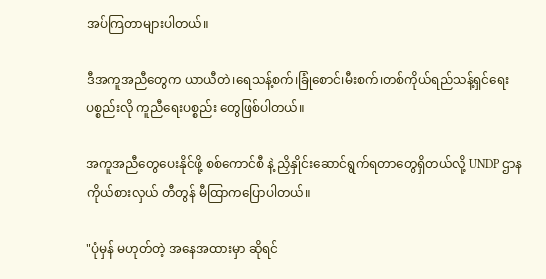အပ်ကြတာများပါတယ်။

ဒီအကူအညီတွေက ယာယီတဲ၊ရေသန့်စက်၊ခြုံစောင်၊မီးစက်၊တစ်ကိုယ်ရည်သန့်ရှင်‌ရေးပစ္စည်းလို ကူညီရေးပစ္စည်း တွေဖြစ်ပါတယ်။

အကူအညီတွေပေးနိုင်ဖို့ စစ်ကောင်စီ နဲ့ ညှိနှိုင်းဆောင်ရွက်ရတာတွေရှိတယ်လို့ UNDP ဌာနကိုယ်စားလှယ် တီတွန် မီထြာကပြောပါတယ်။

"ပုံမှန် မဟုတ်တဲ့ အနေအထားမှာ ဆိုရင်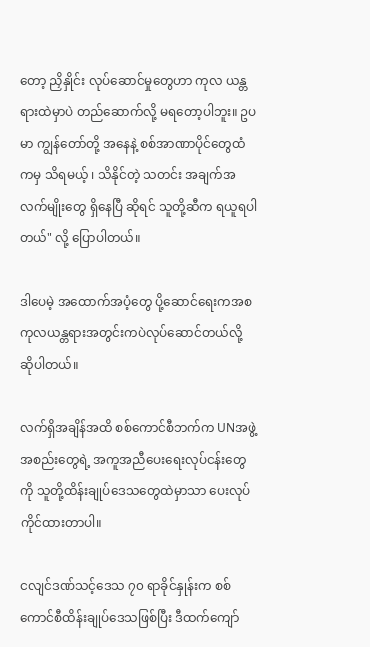တော့ ညှိနှိုင်း လုပ်ဆောင်မှုတွေဟာ ကုလ ယန္တရားထဲမှာပဲ တည်ဆောက်လို့ မရတော့ပါဘူး။ ဥပမာ ကျွန်တော်တို့ အနေနဲ့ စစ်အာဏာပိုင်တွေထံကမှ သိရမယ့် ၊ သိနိုင်တဲ့ သတင်း အချက်အလက်မျိုးတွေ ရှိနေပြီ ဆိုရင် သူတို့ဆီက ရယူရပါတယ်" လို့ ပြောပါတယ်။

ဒါပေမဲ့ အထောက်အပံ့တွေ ပို့ဆောင်ရေးကအစ ကုလယန္တရားအတွင်းကပဲလုပ်ဆောင်တယ်လို့ ဆိုပါတယ်။

လက်ရှိအချိန်အထိ စစ်ကောင်စီဘက်က UNအဖွဲ့အစည်းတွေရဲ့ အကူအညီပေးရေးလုပ်ငန်းတွေကို သူတို့ထိန်းချုပ်ဒေသတွေထဲမှာသာ ပေးလုပ်ကိုင်ထားတာပါ။

ငလျင်ဒဏ်သင့်ဒေသ ၇၀ ရာခိုင်နှုန်းက စစ်ကောင်စီထိန်းချုပ်ဒေသဖြစ်ပြီး ဒီထက်ကျော်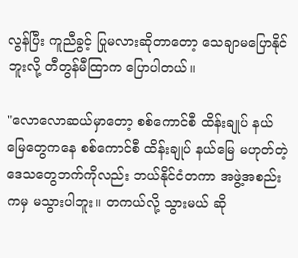လွန်ပြီး ကူညီခွင့် ပြုမလားဆိုတာတော့ သေချာမပြောနိုင်ဘူးလို့ တီတွန်မီထြာက ပြောပါတယ်။

"လောလောဆယ်မှာတော့ စစ်ကောင်စီ ထိန်းချုပ် နယ်မြေတွေကနေ စစ်ကောင်စီ ထိန်းချုပ် နယ်မြေ မဟုတ်တဲ့ ဒေသတွေဘက်ကိုလည်း ဘယ်နိုင်ငံတကာ အဖွဲ့အစည်းကမှ မသွားပါဘူး။ တကယ်လို့ သွားမယ် ဆို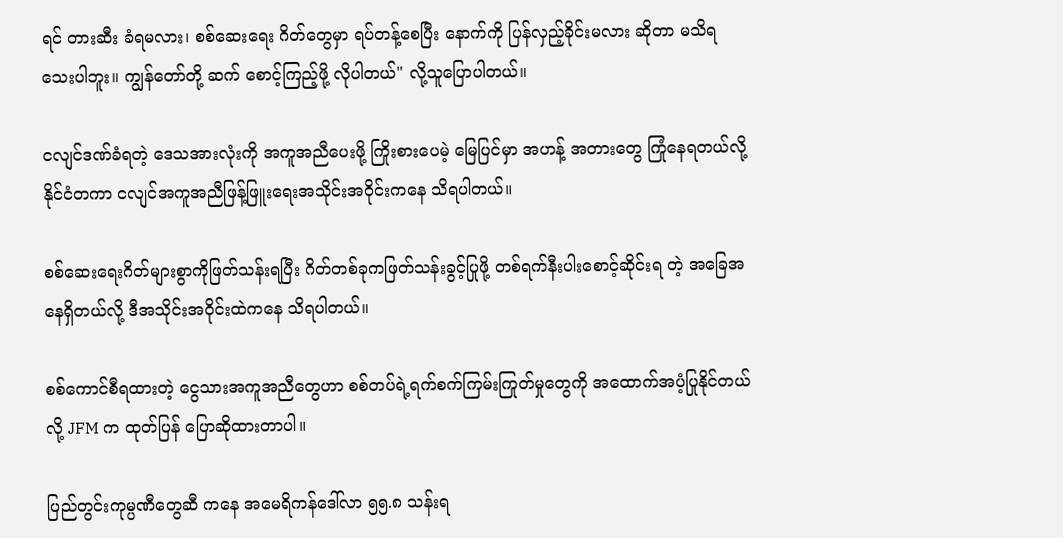ရင် တားဆီး ခံရမလား၊ စစ်ဆေးရေး ဂိတ်တွေမှာ ရပ်တန့်စေပြီး နောက်ကို ပြန်လှည့်ခိုင်းမလား ဆိုတာ မသိရသေးပါဘူး။ ကျွန်တော်တို့ ဆက် စောင့်ကြည့်ဖို့ လိုပါတယ်" လို့သူပြောပါတယ်။

ငလျင်ဒဏ်ခံရတဲ့ ဒေသအားလုံးကို အကူအညီပေးဖို့ ကြိုးစားပေမဲ့ မြေပြင်မှာ အဟန့် အတားတွေ ကြုံနေရတယ်လို့ နိုင်ငံတကာ ငလျင်အကူအညီဖြန့်ဖြူးရေးအသိုင်းအဝိုင်းကနေ သိရပါတယ်။

စစ်ဆေးရေးဂိတ်များစွာကိုဖြတ်သန်းရပြီး ဂိတ်တစ်ခုကဖြတ်သန်းခွင့်ပြုဖို့ တစ်ရက်နီးပါးစောင့်ဆိုင်းရ တဲ့ အခြေအနေရှိတယ်လို့ ဒီအသိုင်းအဝိုင်းထဲကနေ သိရပါတယ်။

စစ်ကောင်စီရထားတဲ့ ငွေသားအကူအညီတွေဟာ စစ်တပ်ရဲ့ရက်စက်ကြမ်းကြုတ်မှုတွေကို အထောက်အပံ့ပြုနိုင်တယ်လို့ JFM က ထုတ်ပြန် ပြောဆိုထားတာပါ။

ပြည်တွင်းကုမ္ပဏီတွေဆီ ကနေ အမေရိကန်ဒေါ်လာ ၅၅.၈ သန်းရ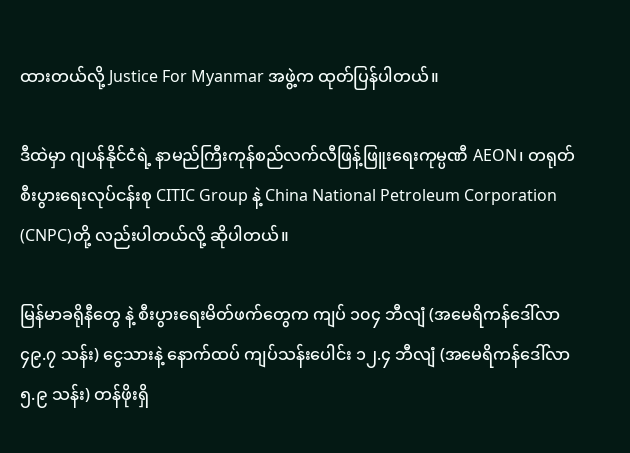ထားတယ်လို့ Justice For Myanmar အဖွဲ့က ထုတ်ပြန်ပါတယ်။

ဒီထဲမှာ ဂျပန်နိုင်ငံရဲ့ နာမည်ကြီးကုန်စည်လက်လီဖြန့်ဖြူးရေးကုမ္ပဏီ AEON၊ တရုတ်စီးပွားရေးလုပ်ငန်းစု CITIC Group နဲ့ China National Petroleum Corporation (CNPC)တို့ လည်းပါတယ်လို့ ဆိုပါတယ်။

မြန်မာခရိုနီတွေ နဲ့ စီးပွားရေးမိတ်ဖက်တွေက ကျပ် ၁၀၄ ဘီလျံ (အမေရိကန်ဒေါ်လာ ၄၉.၇ သန်း) ငွေသားနဲ့ နောက်ထပ် ကျပ်သန်းပေါင်း ၁၂.၄ ဘီလျံ (အမေရိကန်ဒေါ်လာ ၅.၉ သန်း) တန်ဖိုးရှိ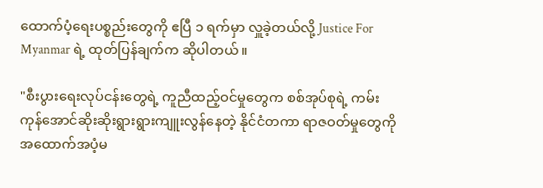ထောက်ပံ့ရေးပစ္စည်းတွေကို ဧပြီ ၁ ရက်မှာ လှူခဲ့တယ်လို့ Justice For Myanmar ရဲ့ ထုတ်ပြန်ချက်က ဆိုပါတယ်။

"စီးပွားရေးလုပ်ငန်းတွေရဲ့ ကူညီထည့်ဝင်မှုတွေက စစ်အုပ်စုရဲ့ ကမ်းကုန်အောင်ဆိုးဆိုးရွားရွားကျူးလွန်နေတဲ့ နိုင်ငံတကာ ရာဇဝတ်မှုတွေကို အထောက်အပံ့မ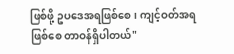ဖြစ်ဖို့ ဥပဒေအရဖြစ်စေ၊ ကျင့်ဝတ်အရဖြစ်စေ တာဝန်ရှိပါတယ်"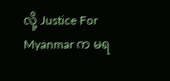လို့ Justice For Myanmar က မရ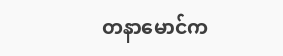တနာမောင်က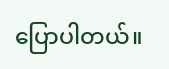ပြောပါတယ်။